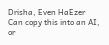Drisha, Even HaEzer
Can copy this into an AI, or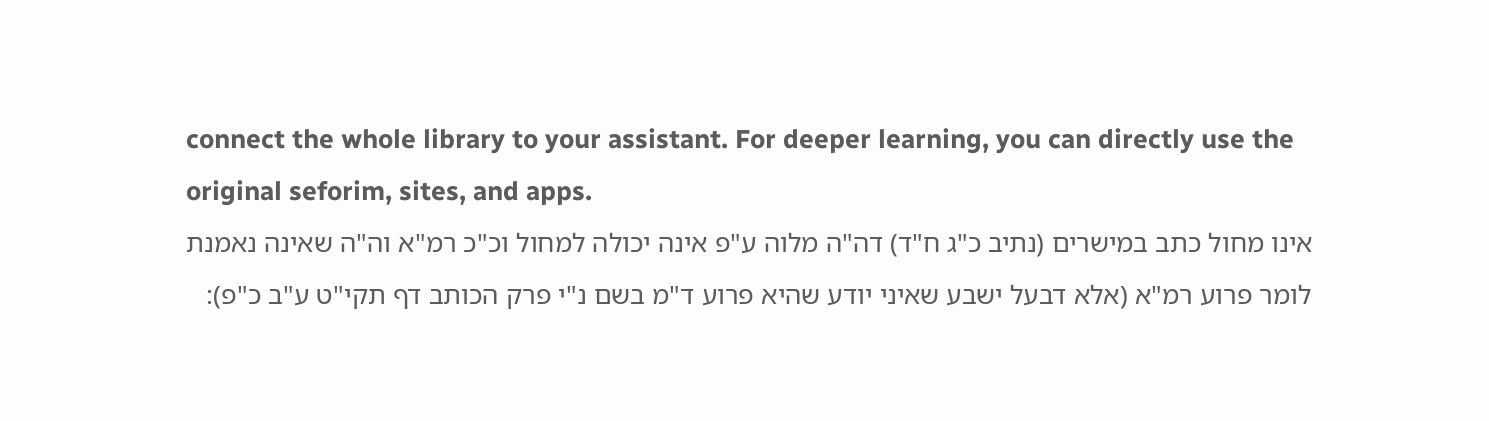connect the whole library to your assistant. For deeper learning, you can directly use the original seforim, sites, and apps.
אינו מחול כתב במישרים (נתיב כ"ג ח"ד) דה"ה מלוה ע"פ אינה יכולה למחול וכ"כ רמ"א וה"ה שאינה נאמנת לומר פרוע רמ"א (אלא דבעל ישבע שאיני יודע שהיא פרוע ד"מ בשם נ"י פרק הכותב דף תקי"ט ע"ב כ"פ):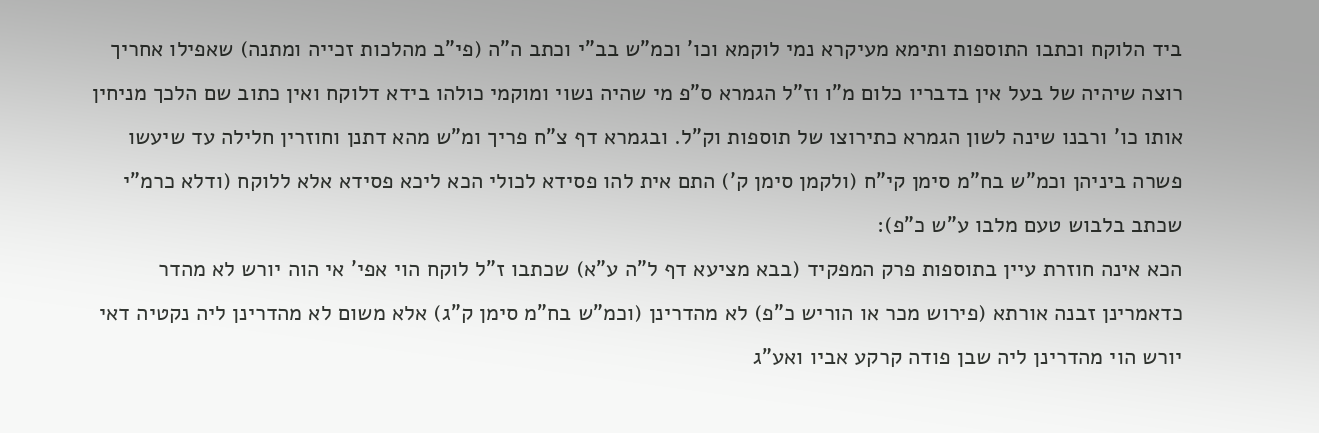ביד הלוקח וכתבו התוספות ותימא מעיקרא נמי לוקמא וכו' וכמ"ש בב"י וכתב ה"ה (פי"ב מהלכות זכייה ומתנה) שאפילו אחריך רוצה שיהיה של בעל אין בדבריו כלום מ"ו וז"ל הגמרא ס"פ מי שהיה נשוי ומוקמי כולהו בידא דלוקח ואין כתוב שם הלכך מניחין אותו כו' ורבנו שינה לשון הגמרא כתירוצו של תוספות וק"ל. ובגמרא דף צ"ח פריך ומ"ש מהא דתנן וחוזרין חלילה עד שיעשו פשרה ביניהן וכמ"ש בח"מ סימן קי"ח (ולקמן סימן ק') התם אית להו פסידא לכולי הכא ליכא פסידא אלא ללוקח (ודלא כרמ"י שכתב בלבוש טעם מלבו ע"ש כ"פ):
הכא אינה חוזרת עיין בתוספות פרק המפקיד (בבא מציעא דף ל"ה ע"א) שכתבו ז"ל לוקח הוי אפי' אי הוה יורש לא מהדר כדאמרינן זבנה אורתא (פירוש מכר או הוריש כ"פ) לא מהדרינן (וכמ"ש בח"מ סימן ק"ג) אלא משום לא מהדרינן ליה נקטיה דאי יורש הוי מהדרינן ליה שבן פודה קרקע אביו ואע"ג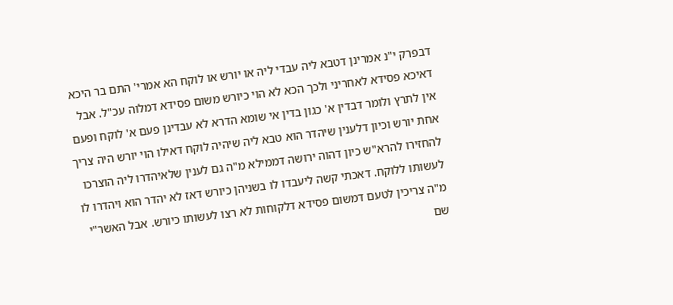דבפרק י"נ אמרינן דטבא ליה עבדי ליה או יורש או לוקח הא אמרי' התם בר היכא דאיכא פסידא לאחריני ולכך הכא לא הוי כיורש משום פסידא דמלוה עכ"ל. אבל אין לתרץ ולומר דבדין א' כגון בדין אי שומא הדרא לא עבדינן פעם א' לוקח ופעם אחת יורש וכיון דלענין שיהדר הוא טבא ליה שיהיה לוקח דאילו הוי יורש היה צריך להחזירו להרא"ש כיון דהוה ירושה דממילא מ"ה גם לענין שלאיהדרו ליה הוצרכו לעשותו ללוקח. דאכתי קשה ליעבדו לו בשניהן כיורש דאז לא יהדר הוא ויהדרו לו מ"ה צריכין לטעם דמשום פסידא דלקוחות לא רצו לעשותו כיורש. אבל האשר"י שם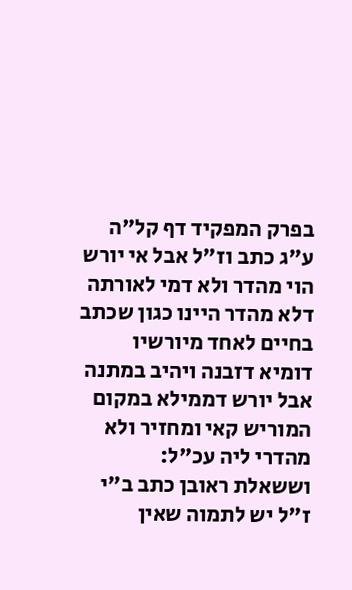בפרק המפקיד דף קל"ה ע"ג כתב וז"ל אבל אי יורש הוי מהדר ולא דמי לאורתה דלא מהדר היינו כגון שכתב בחיים לאחד מיורשיו דומיא דזבנה ויהיב במתנה אבל יורש דממילא במקום המוריש קאי ומחזיר ולא מהדרי ליה עכ"ל:
וששאלת ראובן כתב ב"י ז"ל יש לתמוה שאין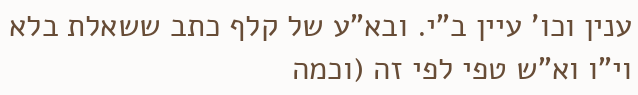ענין וכו' עיין ב"י. ובא"ע של קלף כתב ששאלת בלא וי"ו וא"ש טפי לפי זה (וכמה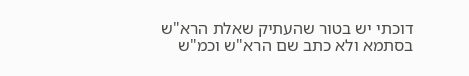דוכתי יש בטור שהעתיק שאלת הרא"ש בסתמא ולא כתב שם הרא"ש וכמ"ש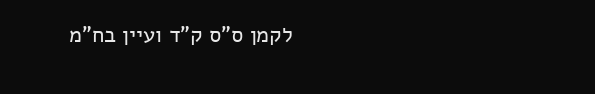לקמן ס"ס ק"ד ועיין בח"מ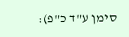סימן ע"ד כ"פ):